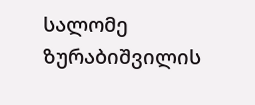სალომე ზურაბიშვილის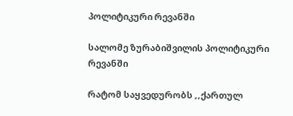პოლიტიკური რევანში

სალომე ზურაბიშვილის პოლიტიკური რევანში

რატომ საყვედურობს ,,ქართულ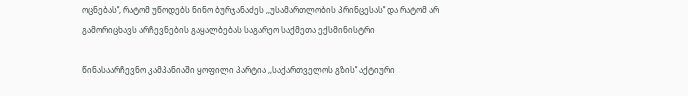ოცნებას’‘, რატომ უწოდებს ნინო ბურჯანაძეს ,,უსამართლობის პრინცესას’‘ და რატომ არ გამორიცხავს არჩევნების გაყალბებას საგარეო საქმეთა ექსმინისტრი

წინასაარჩევნო კამპანიაში ყოფილი პარტია ,,საქართველოს გზის’‘ აქტიური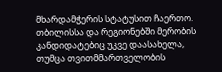მხარდამჭერის სტატუსით ჩაერთო. თბილისსა და რეგიონებში მერობის კანდიდატებიც უკვე დაასახელა, თუმცა თვითმმართველობის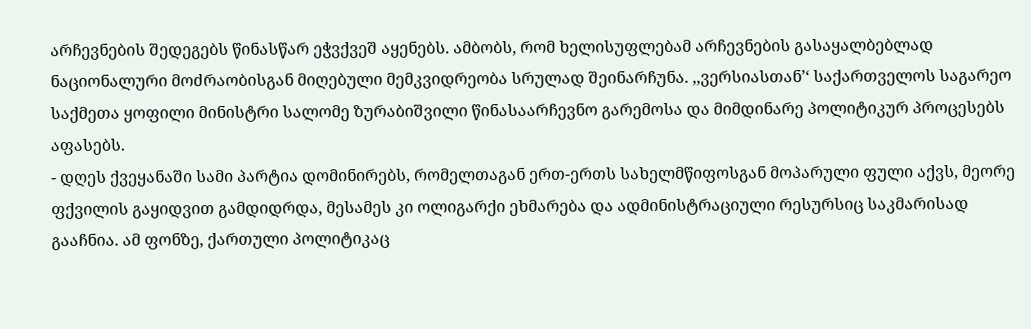არჩევნების შედეგებს წინასწარ ეჭვქვეშ აყენებს. ამბობს, რომ ხელისუფლებამ არჩევნების გასაყალბებლად ნაციონალური მოძრაობისგან მიღებული მემკვიდრეობა სრულად შეინარჩუნა. ,,ვერსიასთან’‘ საქართველოს საგარეო საქმეთა ყოფილი მინისტრი სალომე ზურაბიშვილი წინასაარჩევნო გარემოსა და მიმდინარე პოლიტიკურ პროცესებს აფასებს.
- დღეს ქვეყანაში სამი პარტია დომინირებს, რომელთაგან ერთ-ერთს სახელმწიფოსგან მოპარული ფული აქვს, მეორე ფქვილის გაყიდვით გამდიდრდა, მესამეს კი ოლიგარქი ეხმარება და ადმინისტრაციული რესურსიც საკმარისად გააჩნია. ამ ფონზე, ქართული პოლიტიკაც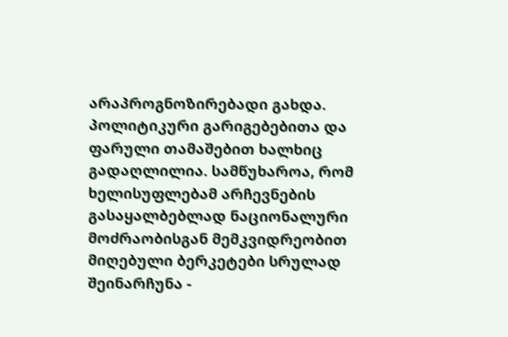არაპროგნოზირებადი გახდა. პოლიტიკური გარიგებებითა და ფარული თამაშებით ხალხიც გადაღლილია. სამწუხაროა, რომ ხელისუფლებამ არჩევნების გასაყალბებლად ნაციონალური მოძრაობისგან მემკვიდრეობით მიღებული ბერკეტები სრულად შეინარჩუნა -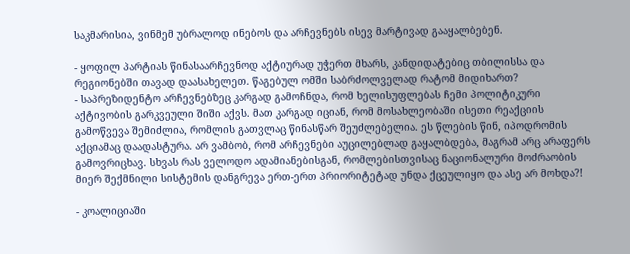საკმარისია, ვინმემ უბრალოდ ინებოს და არჩევნებს ისევ მარტივად გააყალბებენ.

- ყოფილ პარტიას წინასაარჩევნოდ აქტიურად უჭერთ მხარს, კანდიდატებიც თბილისსა და რეგიონებში თავად დაასახელეთ. წაგებულ ომში საბრძოლველად რატომ მიდიხართ?
- საპრეზიდენტო არჩევნებზეც კარგად გამოჩნდა, რომ ხელისუფლებას ჩემი პოლიტიკური აქტივობის გარკვეული შიში აქვს. მათ კარგად იციან, რომ მოსახლეობაში ისეთი რეაქციის გამოწვევა შემიძლია, რომლის გათვლაც წინასწარ შეუძლებელია. ეს წლების წინ, იპოდრომის აქციამაც დაადასტურა. არ ვამბობ, რომ არჩევნები აუცილებლად გაყალბდება, მაგრამ არც არაფერს გამოვრიცხავ. სხვას რას ველოდო ადამიანებისგან, რომლებისთვისაც ნაციონალური მოძრაობის მიერ შექმნილი სისტემის დანგრევა ერთ-ერთ პრიორიტეტად უნდა ქცეულიყო და ასე არ მოხდა?!

- კოალიციაში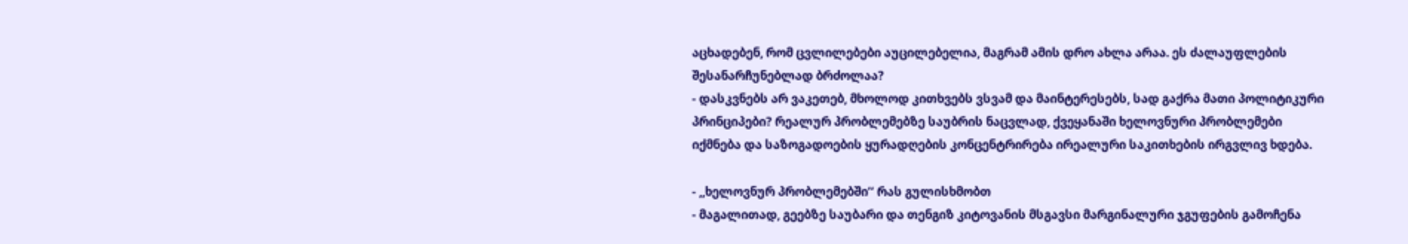აცხადებენ, რომ ცვლილებები აუცილებელია, მაგრამ ამის დრო ახლა არაა. ეს ძალაუფლების შესანარჩუნებლად ბრძოლაა?
- დასკვნებს არ ვაკეთებ, მხოლოდ კითხვებს ვსვამ და მაინტერესებს, სად გაქრა მათი პოლიტიკური პრინციპები? რეალურ პრობლემებზე საუბრის ნაცვლად, ქვეყანაში ხელოვნური პრობლემები იქმნება და საზოგადოების ყურადღების კონცენტრირება ირეალური საკითხების ირგვლივ ხდება.

- ,,ხელოვნურ პრობლემებში’‘ რას გულისხმობთ
- მაგალითად, გეებზე საუბარი და თენგიზ კიტოვანის მსგავსი მარგინალური ჯგუფების გამოჩენა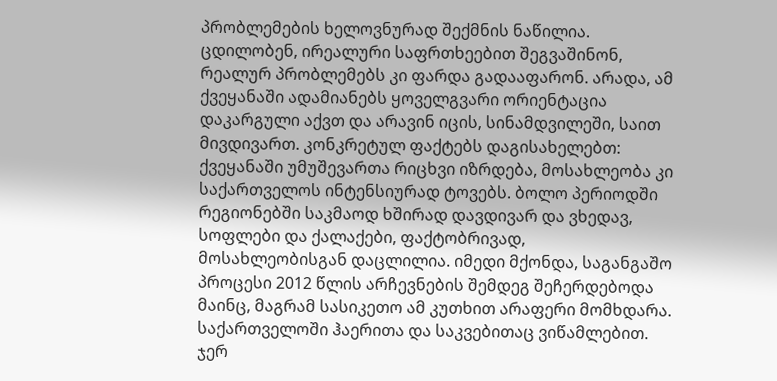პრობლემების ხელოვნურად შექმნის ნაწილია. ცდილობენ, ირეალური საფრთხეებით შეგვაშინონ, რეალურ პრობლემებს კი ფარდა გადააფარონ. არადა, ამ ქვეყანაში ადამიანებს ყოველგვარი ორიენტაცია დაკარგული აქვთ და არავინ იცის, სინამდვილეში, საით მივდივართ. კონკრეტულ ფაქტებს დაგისახელებთ: ქვეყანაში უმუშევართა რიცხვი იზრდება, მოსახლეობა კი საქართველოს ინტენსიურად ტოვებს. ბოლო პერიოდში რეგიონებში საკმაოდ ხშირად დავდივარ და ვხედავ, სოფლები და ქალაქები, ფაქტობრივად, მოსახლეობისგან დაცლილია. იმედი მქონდა, საგანგაშო პროცესი 2012 წლის არჩევნების შემდეგ შეჩერდებოდა მაინც, მაგრამ სასიკეთო ამ კუთხით არაფერი მომხდარა. საქართველოში ჰაერითა და საკვებითაც ვიწამლებით. ჯერ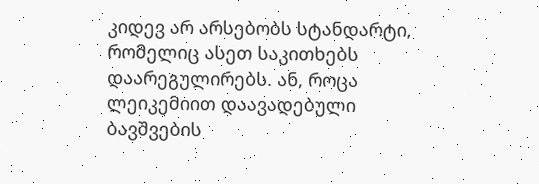კიდევ არ არსებობს სტანდარტი, რომელიც ასეთ საკითხებს დაარეგულირებს. ან, როცა ლეიკემიით დაავადებული ბავშვების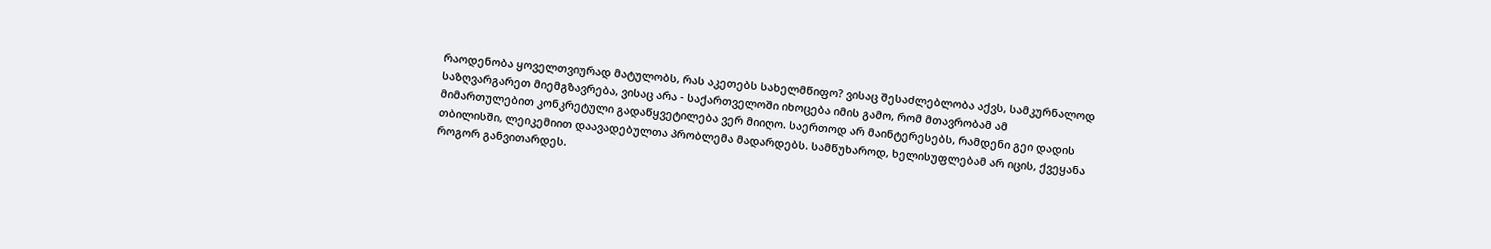რაოდენობა ყოველთვიურად მატულობს, რას აკეთებს სახელმწიფო? ვისაც შესაძლებლობა აქვს, სამკურნალოდ საზღვარგარეთ მიემგზავრება, ვისაც არა - საქართველოში იხოცება იმის გამო, რომ მთავრობამ ამ მიმართულებით კონკრეტული გადაწყვეტილება ვერ მიიღო. საერთოდ არ მაინტერესებს, რამდენი გეი დადის თბილისში, ლეიკემიით დაავადებულთა პრობლემა მადარდებს. სამწუხაროდ, ხელისუფლებამ არ იცის, ქვეყანა როგორ განვითარდეს.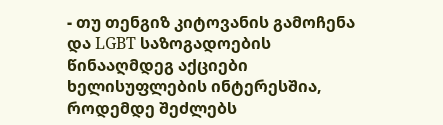- თუ თენგიზ კიტოვანის გამოჩენა და LGBT საზოგადოების წინააღმდეგ აქციები ხელისუფლების ინტერესშია, როდემდე შეძლებს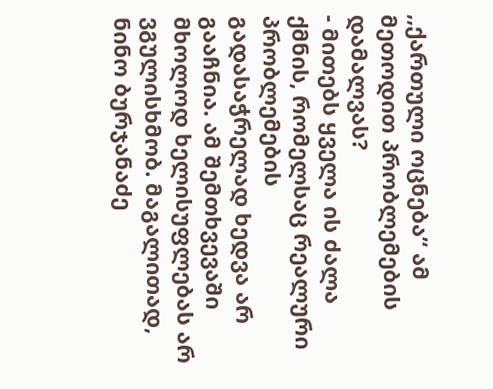,,ქართული ოცნება’‘ ამ მეთოდით პრობლემების დამალვას?
- მითებს ყველა ის ძალა ქმნის, რომელსაც რეალური პრობლემების გადასაჭრელად ხედვა არ გააჩნია. ამ შემთხვევაში მხოლოდ ხელისუფლებას არ ვგულისხმობ. მაგალითად, ნინო ბურჯანაძე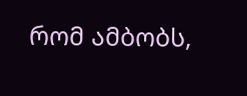რომ ამბობს,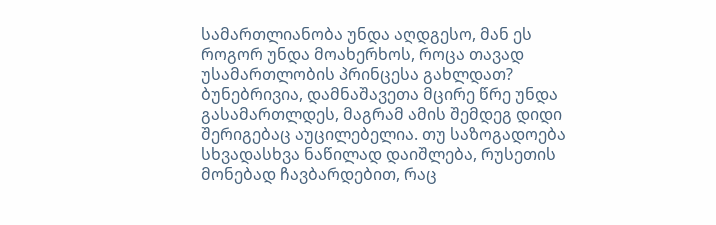სამართლიანობა უნდა აღდგესო, მან ეს როგორ უნდა მოახერხოს, როცა თავად უსამართლობის პრინცესა გახლდათ? ბუნებრივია, დამნაშავეთა მცირე წრე უნდა გასამართლდეს, მაგრამ ამის შემდეგ დიდი შერიგებაც აუცილებელია. თუ საზოგადოება სხვადასხვა ნაწილად დაიშლება, რუსეთის მონებად ჩავბარდებით, რაც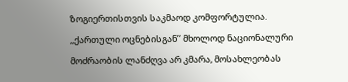ზოგიერთისთვის საკმაოდ კომფორტულია. ,,ქართული ოცნებისგან’‘ მხოლოდ ნაციონალური მოძრაობის ლანძღვა არ კმარა, მოსახლეობას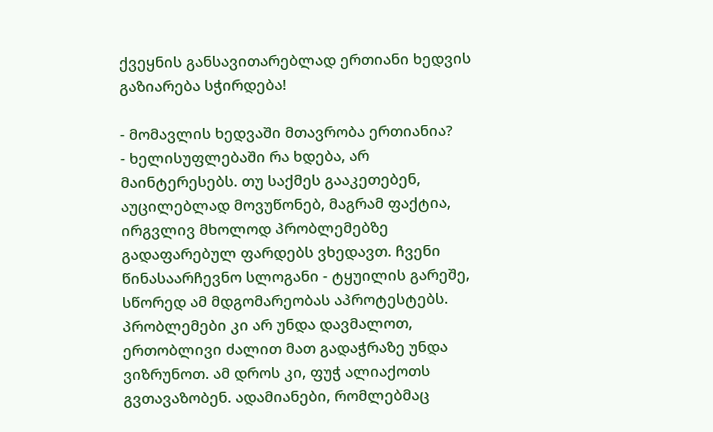ქვეყნის განსავითარებლად ერთიანი ხედვის გაზიარება სჭირდება!

- მომავლის ხედვაში მთავრობა ერთიანია?
- ხელისუფლებაში რა ხდება, არ მაინტერესებს. თუ საქმეს გააკეთებენ, აუცილებლად მოვუწონებ, მაგრამ ფაქტია, ირგვლივ მხოლოდ პრობლემებზე გადაფარებულ ფარდებს ვხედავთ. ჩვენი წინასაარჩევნო სლოგანი - ტყუილის გარეშე, სწორედ ამ მდგომარეობას აპროტესტებს. პრობლემები კი არ უნდა დავმალოთ, ერთობლივი ძალით მათ გადაჭრაზე უნდა ვიზრუნოთ. ამ დროს კი, ფუჭ ალიაქოთს გვთავაზობენ. ადამიანები, რომლებმაც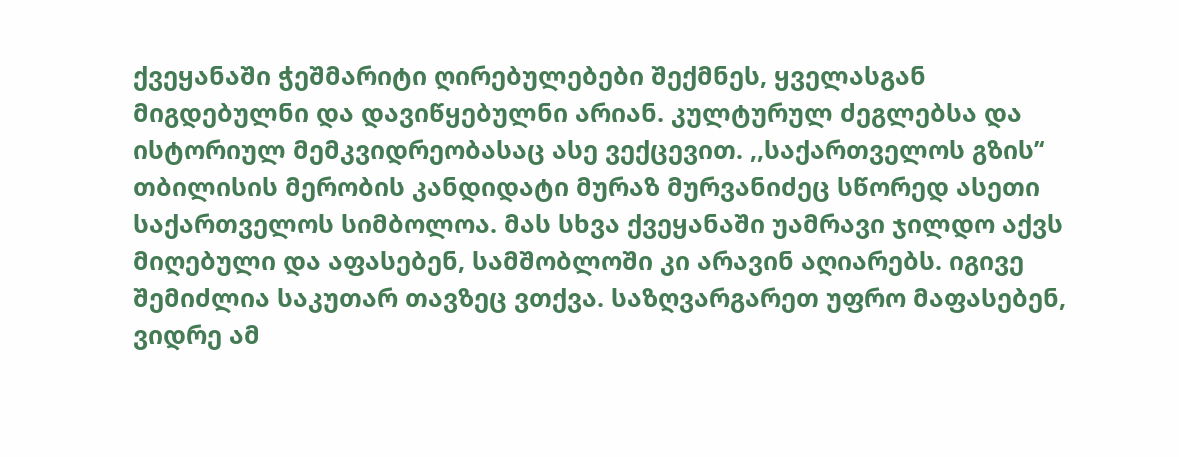ქვეყანაში ჭეშმარიტი ღირებულებები შექმნეს, ყველასგან მიგდებულნი და დავიწყებულნი არიან. კულტურულ ძეგლებსა და ისტორიულ მემკვიდრეობასაც ასე ვექცევით. ,,საქართველოს გზის’‘ თბილისის მერობის კანდიდატი მურაზ მურვანიძეც სწორედ ასეთი საქართველოს სიმბოლოა. მას სხვა ქვეყანაში უამრავი ჯილდო აქვს მიღებული და აფასებენ, სამშობლოში კი არავინ აღიარებს. იგივე შემიძლია საკუთარ თავზეც ვთქვა. საზღვარგარეთ უფრო მაფასებენ, ვიდრე ამ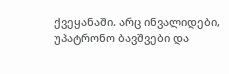ქვეყანაში. არც ინვალიდები, უპატრონო ბავშვები და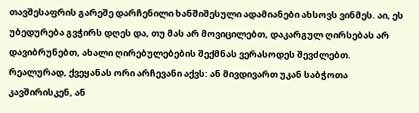თავშესაფრის გარეშე დარჩენილი ხანშიშესული ადამიანები ახსოვს ვინმეს. აი, ეს უბედურება გვჭირს დღეს და, თუ მას არ მოვიცილებთ, დაკარგულ ღირსებას არ დავიბრუნებთ, ახალი ღირებულებების შექმნას ვერასოდეს შევძლებთ. რეალურად, ქვეყანას ორი არჩევანი აქვს: ან მივდივართ უკან საბჭოთა კავშირისკენ, ან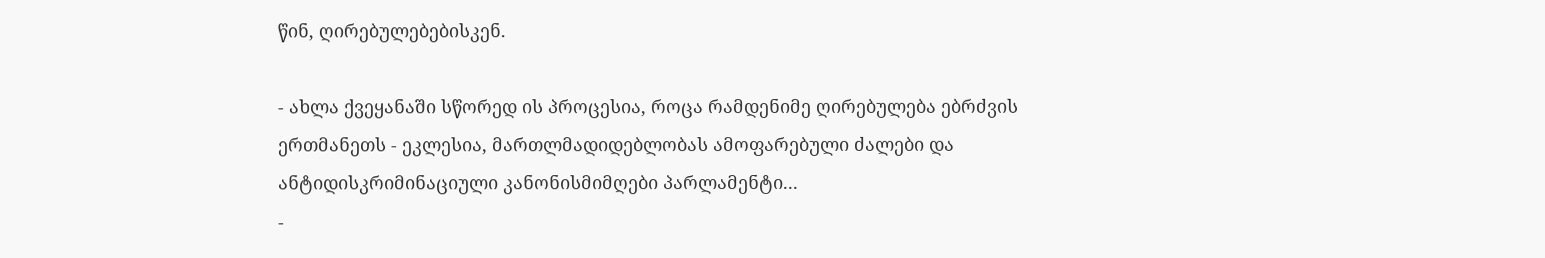წინ, ღირებულებებისკენ.

- ახლა ქვეყანაში სწორედ ის პროცესია, როცა რამდენიმე ღირებულება ებრძვის ერთმანეთს - ეკლესია, მართლმადიდებლობას ამოფარებული ძალები და ანტიდისკრიმინაციული კანონისმიმღები პარლამენტი...
-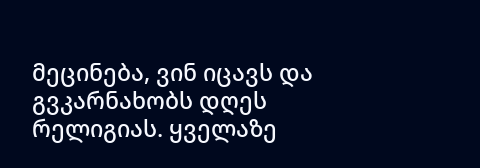მეცინება, ვინ იცავს და გვკარნახობს დღეს რელიგიას. ყველაზე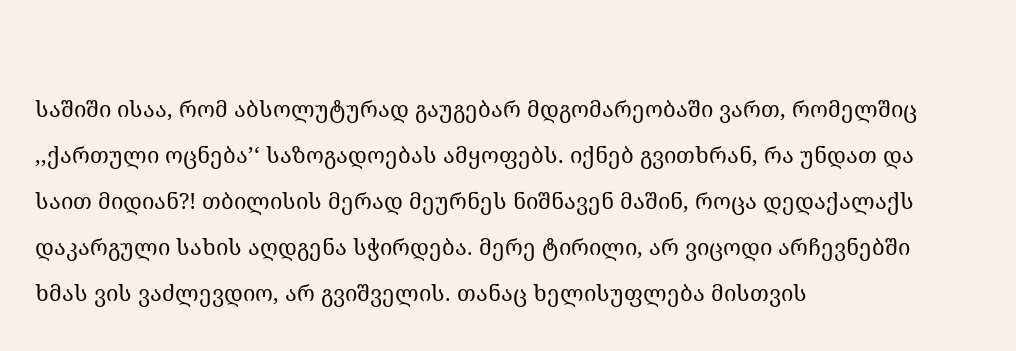საშიში ისაა, რომ აბსოლუტურად გაუგებარ მდგომარეობაში ვართ, რომელშიც ,,ქართული ოცნება’‘ საზოგადოებას ამყოფებს. იქნებ გვითხრან, რა უნდათ და საით მიდიან?! თბილისის მერად მეურნეს ნიშნავენ მაშინ, როცა დედაქალაქს დაკარგული სახის აღდგენა სჭირდება. მერე ტირილი, არ ვიცოდი არჩევნებში ხმას ვის ვაძლევდიო, არ გვიშველის. თანაც ხელისუფლება მისთვის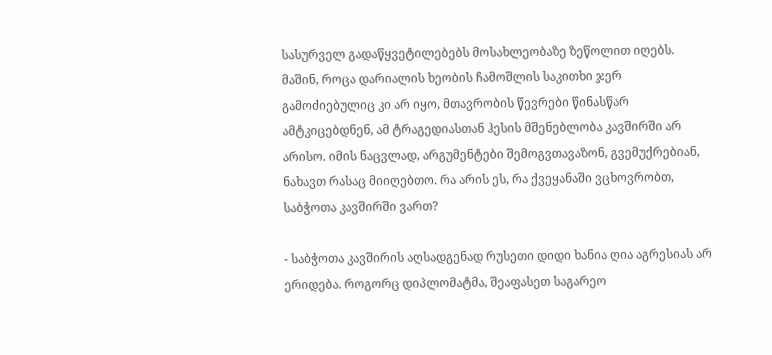სასურველ გადაწყვეტილებებს მოსახლეობაზე ზეწოლით იღებს. მაშინ, როცა დარიალის ხეობის ჩამოშლის საკითხი ჯერ გამოძიებულიც კი არ იყო, მთავრობის წევრები წინასწარ ამტკიცებდნენ, ამ ტრაგედიასთან ჰესის მშენებლობა კავშირში არ არისო. იმის ნაცვლად, არგუმენტები შემოგვთავაზონ, გვემუქრებიან, ნახავთ რასაც მიიღებთო. რა არის ეს, რა ქვეყანაში ვცხოვრობთ, საბჭოთა კავშირში ვართ?

- საბჭოთა კავშირის აღსადგენად რუსეთი დიდი ხანია ღია აგრესიას არ ერიდება. როგორც დიპლომატმა, შეაფასეთ საგარეო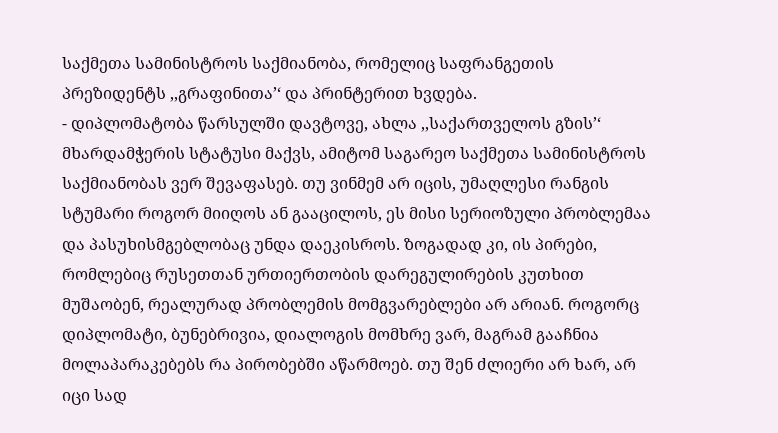საქმეთა სამინისტროს საქმიანობა, რომელიც საფრანგეთის პრეზიდენტს ,,გრაფინითა’‘ და პრინტერით ხვდება.
- დიპლომატობა წარსულში დავტოვე, ახლა ,,საქართველოს გზის’‘ მხარდამჭერის სტატუსი მაქვს, ამიტომ საგარეო საქმეთა სამინისტროს საქმიანობას ვერ შევაფასებ. თუ ვინმემ არ იცის, უმაღლესი რანგის სტუმარი როგორ მიიღოს ან გააცილოს, ეს მისი სერიოზული პრობლემაა და პასუხისმგებლობაც უნდა დაეკისროს. ზოგადად კი, ის პირები, რომლებიც რუსეთთან ურთიერთობის დარეგულირების კუთხით მუშაობენ, რეალურად პრობლემის მომგვარებლები არ არიან. როგორც დიპლომატი, ბუნებრივია, დიალოგის მომხრე ვარ, მაგრამ გააჩნია მოლაპარაკებებს რა პირობებში აწარმოებ. თუ შენ ძლიერი არ ხარ, არ იცი სად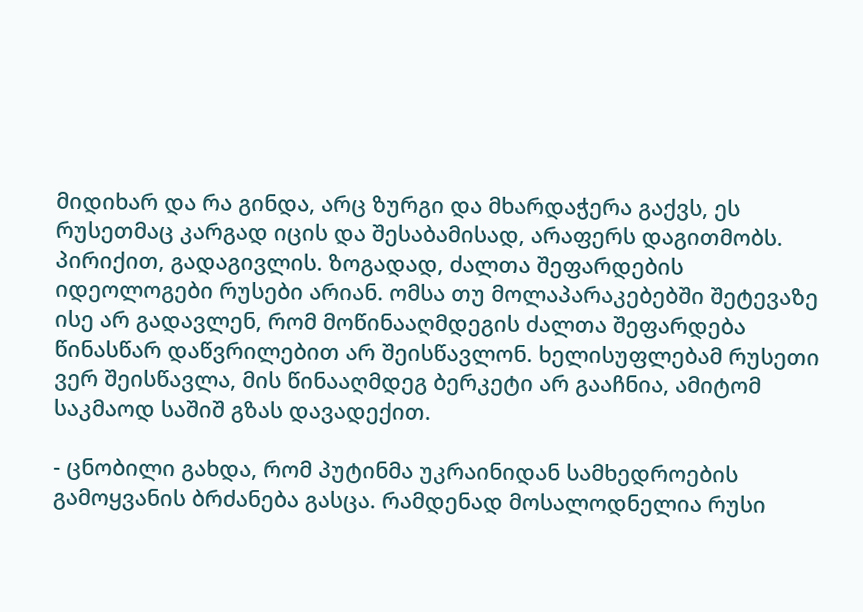მიდიხარ და რა გინდა, არც ზურგი და მხარდაჭერა გაქვს, ეს რუსეთმაც კარგად იცის და შესაბამისად, არაფერს დაგითმობს. პირიქით, გადაგივლის. ზოგადად, ძალთა შეფარდების იდეოლოგები რუსები არიან. ომსა თუ მოლაპარაკებებში შეტევაზე ისე არ გადავლენ, რომ მოწინააღმდეგის ძალთა შეფარდება წინასწარ დაწვრილებით არ შეისწავლონ. ხელისუფლებამ რუსეთი ვერ შეისწავლა, მის წინააღმდეგ ბერკეტი არ გააჩნია, ამიტომ საკმაოდ საშიშ გზას დავადექით.

- ცნობილი გახდა, რომ პუტინმა უკრაინიდან სამხედროების გამოყვანის ბრძანება გასცა. რამდენად მოსალოდნელია რუსი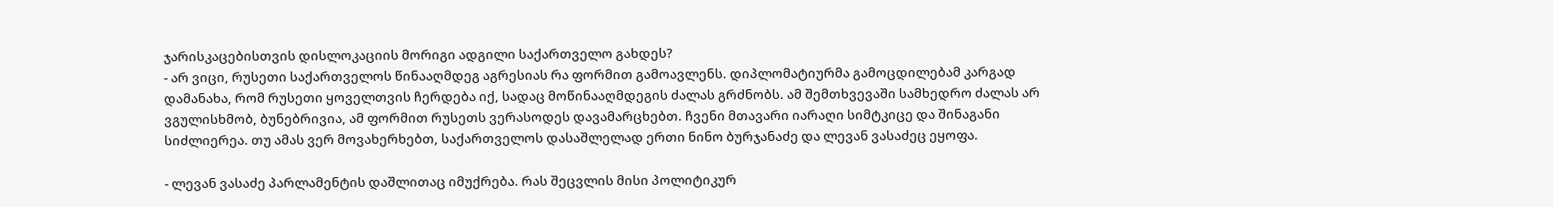ჯარისკაცებისთვის დისლოკაციის მორიგი ადგილი საქართველო გახდეს?
- არ ვიცი, რუსეთი საქართველოს წინააღმდეგ აგრესიას რა ფორმით გამოავლენს. დიპლომატიურმა გამოცდილებამ კარგად დამანახა, რომ რუსეთი ყოველთვის ჩერდება იქ, სადაც მოწინააღმდეგის ძალას გრძნობს. ამ შემთხვევაში სამხედრო ძალას არ ვგულისხმობ, ბუნებრივია, ამ ფორმით რუსეთს ვერასოდეს დავამარცხებთ. ჩვენი მთავარი იარაღი სიმტკიცე და შინაგანი სიძლიერეა. თუ ამას ვერ მოვახერხებთ, საქართველოს დასაშლელად ერთი ნინო ბურჯანაძე და ლევან ვასაძეც ეყოფა.

- ლევან ვასაძე პარლამენტის დაშლითაც იმუქრება. რას შეცვლის მისი პოლიტიკურ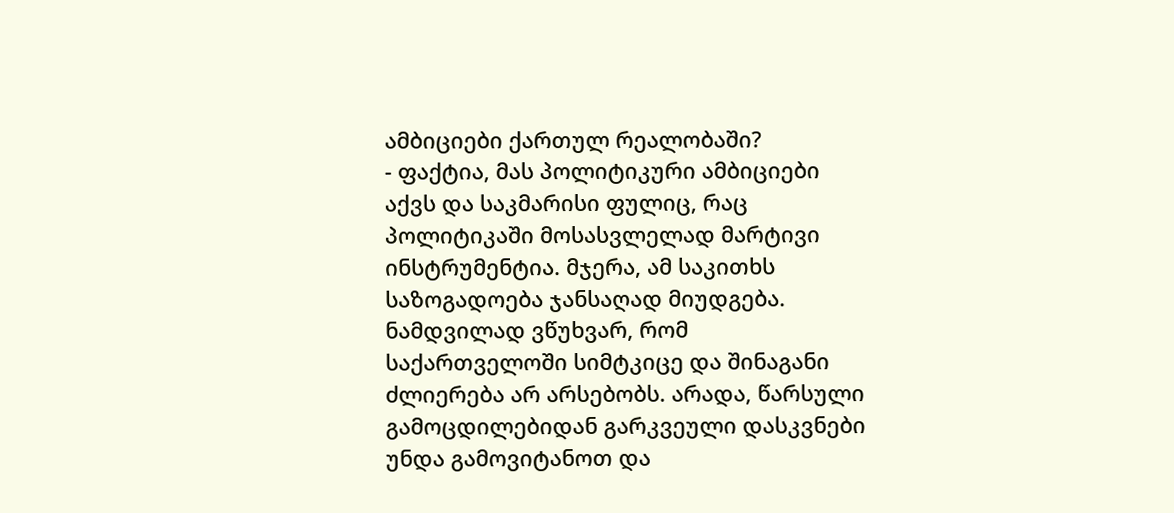ამბიციები ქართულ რეალობაში?
- ფაქტია, მას პოლიტიკური ამბიციები აქვს და საკმარისი ფულიც, რაც პოლიტიკაში მოსასვლელად მარტივი ინსტრუმენტია. მჯერა, ამ საკითხს საზოგადოება ჯანსაღად მიუდგება. ნამდვილად ვწუხვარ, რომ საქართველოში სიმტკიცე და შინაგანი ძლიერება არ არსებობს. არადა, წარსული გამოცდილებიდან გარკვეული დასკვნები უნდა გამოვიტანოთ და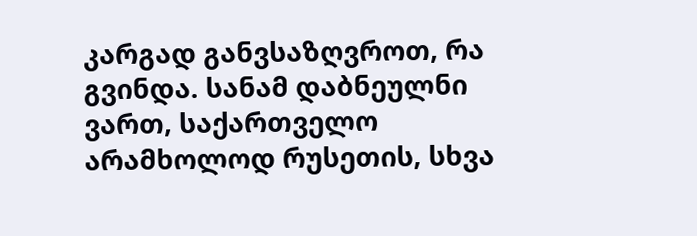კარგად განვსაზღვროთ, რა გვინდა. სანამ დაბნეულნი ვართ, საქართველო არამხოლოდ რუსეთის, სხვა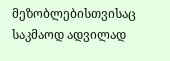მეზობლებისთვისაც საკმაოდ ადვილად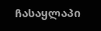ჩასაყლაპი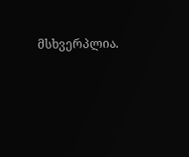მსხვერპლია.